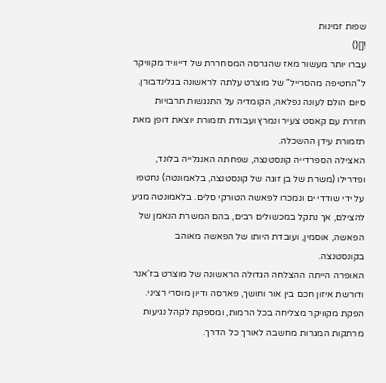שפות זמינות
![]()
עברו יותר מעשור מאז שהגרסה המסחררת של דייוויד מקוויקר ל"החטיפה מהסרייל" של מוצרט עלתה לראשונה בגלינדבורן. סיום הולם לעונה נפלאה, הקומדיה על התנגשות תרבויות חוזרת עם קאסט צעיר ונמרץ ועבודת תזמורת יוצאת דופן מאת תזמורת עידן ההשכלה.
האצילה הספרדייה קונסטנצה, שפחתה האנגלייה בלונד, ופדרילו (משרת של בן זוגה של קונסטנצה, בלאמונטה) נחטפו על ידי שודדי ים ונמכרו לפאשה הטורקי סלים. בלאמונטה מגיע להצילם, אך נתקל במכשולים רבים, בהם המשרת הנאמן של הפאשה, אוסמין, ועובדת היותו של הפאשה מאוהב בקונסטנצה.
האופרה הייתה ההצלחה הגדולה הראשונה של מוצרט בז'אנר ודורשת איזון חכם בין אור וחושך, פארסה ודיון מוסרי רציני. הפקת מקוויקר מצליחה בכל הרמות, ומספקת לקהל נגיעות מרתקות המגרות מחשבה לאורך כל הדרך.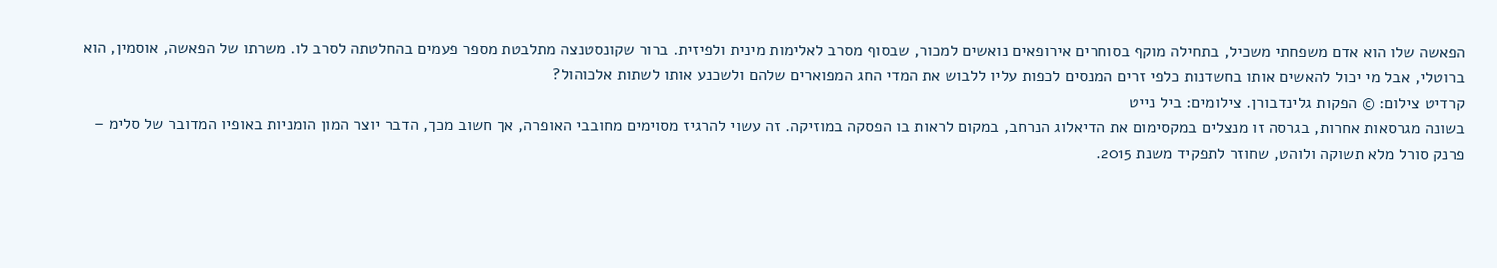הפאשה שלו הוא אדם משפחתי משכיל, בתחילה מוקף בסוחרים אירופאים נואשים למכור, שבסוף מסרב לאלימות מינית ולפיזית. ברור שקונסטנצה מתלבטת מספר פעמים בהחלטתה לסרב לו. משרתו של הפאשה, אוסמין, הוא ברוטלי, אבל מי יכול להאשים אותו בחשדנות כלפי זרים המנסים לכפות עליו ללבוש את המדי החג המפוארים שלהם ולשכנע אותו לשתות אלכוהול?
קרדיט צילום: © הפקות גלינדבורן. צילומים: ביל נייט
בשונה מגרסאות אחרות, בגרסה זו מנצלים במקסימום את הדיאלוג הנרחב, במקום לראות בו הפסקה במוזיקה. זה עשוי להרגיז מסוימים מחובבי האופרה, אך חשוב מכך, הדבר יוצר המון הומניות באופיו המדובר של סלימ – פרנק סורל מלא תשוקה ולוהט, שחוזר לתפקיד משנת 2015.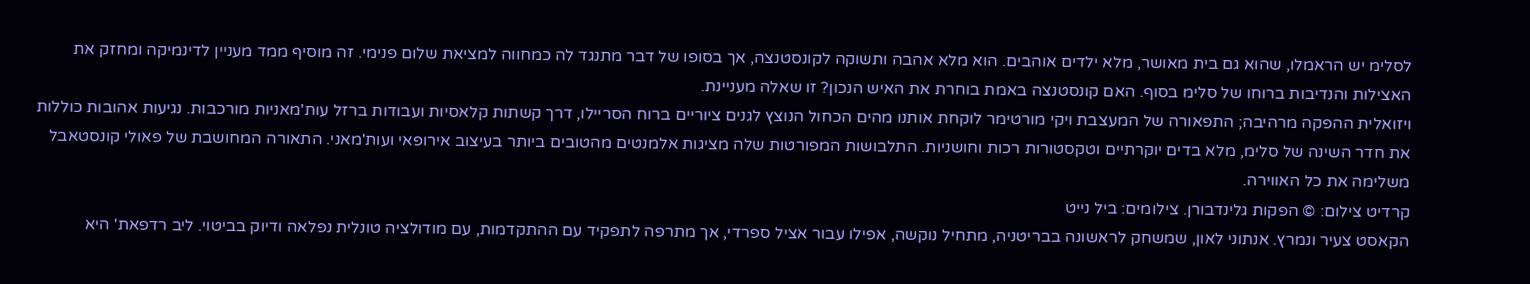לסלימ יש הראמלו, שהוא גם בית מאושר, מלא ילדים אוהבים. הוא מלא אהבה ותשוקה לקונסטנצה, אך בסופו של דבר מתנגד לה כמחווה למציאת שלום פנימי. זה מוסיף ממד מעניין לדינמיקה ומחזק את האצילות והנדיבות ברוחו של סלימ בסוף. האם קונסטנצה באמת בוחרת את האיש הנכון? זו שאלה מעניינת.
ויזואלית ההפקה מרהיבה; התפאורה של המעצבת ויקי מורטימר לוקחת אותנו מהים הכחול הנוצץ לגנים ציוריים ברוח הסריילו, דרך קשתות קלאסיות ועבודות ברזל עות'מאניות מורכבות. נגיעות אהובות כוללות את חדר השינה של סלימ, מלא בדים יוקרתיים וטקסטורות רכות וחושניות. התלבושות המפורטות שלה מציגות אלמנטים מהטובים ביותר בעיצוב אירופאי ועות'מאני. התאורה המחושבת של פאולי קונסטאבל משלימה את כל האווירה.
קרדיט צילום: © הפקות גלינדבורן. צילומים: ביל נייט
הקאסט צעיר ונמרץ. אנתוני לאון, שמשחק לראשונה בבריטניה, מתחיל נוקשה, אפילו עבור אציל ספרדי, אך מתרפה לתפקיד עם ההתקדמות, עם מודולציה טונלית נפלאה ודיוק בביטוי. ליב רדפאת' היא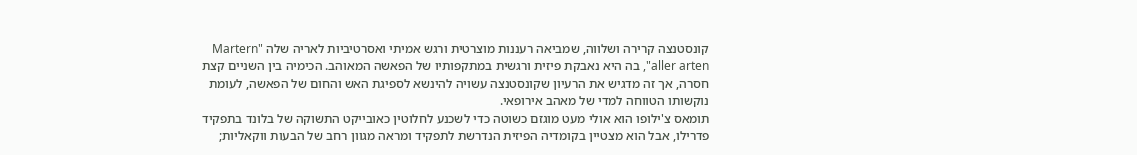קונסטנצה קרירה ושלווה, שמביאה רעננות מוצרטית ורגש אמיתי ואסרטיביות לאריה שלה "Martern aller arten", בה היא נאבקת פיזית ורגשית במתקפותיו של הפאשה המאוהב. הכימיה בין השניים קצת חסרה, אך זה מדגיש את הרעיון שקונסטנצה עשויה להינשא לספיגת האש והחום של הפאשה, לעומת נוקשותו הטווחה למדי של מאהב אירופאי.
תומאס צ'ילופו הוא אולי מעט מוגזם כשוטה כדי לשכנע לחלוטין כאובייקט התשוקה של בלונד בתפקיד פדרילו, אבל הוא מצטיין בקומדיה הפיזית הנדרשת לתפקיד ומראה מגוון רחב של הבעות ווקאליות;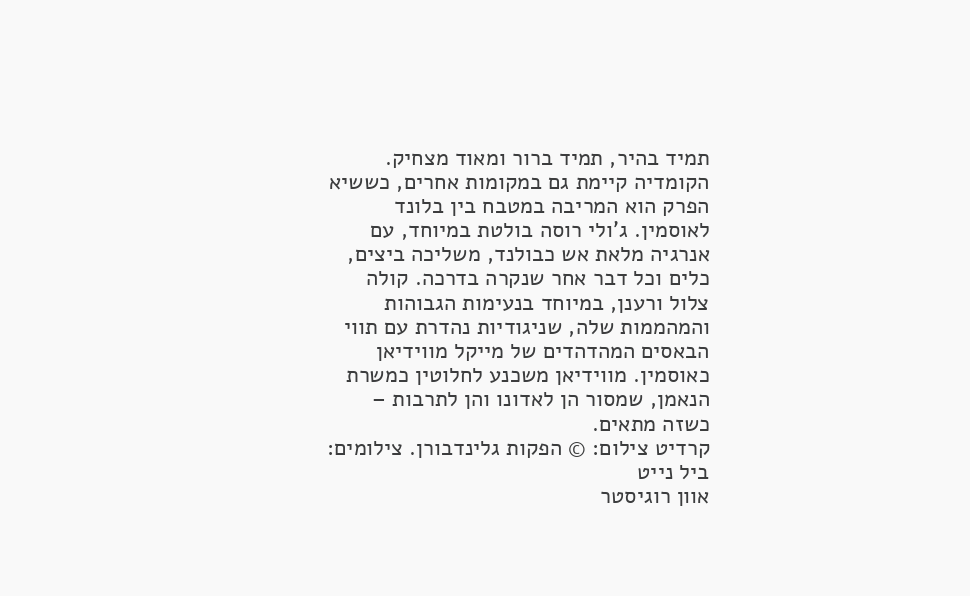תמיד בהיר, תמיד ברור ומאוד מצחיק.
הקומדיה קיימת גם במקומות אחרים, כששיא הפרק הוא המריבה במטבח בין בלונד לאוסמין. ג'ולי רוסה בולטת במיוחד, עם אנרגיה מלאת אש כבולנד, משליכה ביצים, כלים וכל דבר אחר שנקרה בדרכה. קולה צלול ורענן, במיוחד בנעימות הגבוהות והמהממות שלה, שניגודיות נהדרת עם תווי הבאסים המהדהדים של מייקל מווידיאן כאוסמין. מווידיאן משכנע לחלוטין כמשרת הנאמן, שמסור הן לאדונו והן לתרבות – כשזה מתאים.
קרדיט צילום: © הפקות גלינדבורן. צילומים: ביל נייט
אוון רוגיסטר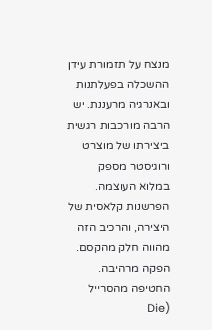מנצח על תזמורת עידן ההשכלה בפעלתנות ובאנרגיה מרעננת. יש הרבה מורכבות רגשית ביצירתו של מוצרט ורוגיסטר מספק במלוא העוצמה. הפרשנות קלאסית של היצירה, והרכיב הזה מהווה חלק מהקסם. הפקה מרהיבה.
החטיפה מהסרייל (Die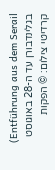Entführung aus dem Serail) בגלינדבורן עד ה-28 באוגוסט
קרדיטי צילום: © הפקות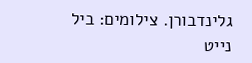גלינדבורן. צילומים: ביל נייט